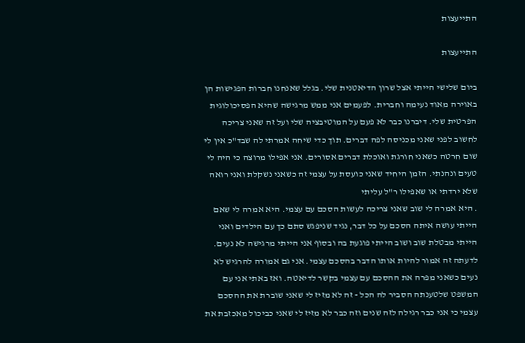התייעצות

התייעצות

ביום שלישי הייתי אצל שרון הדיאטנית שלי. בגלל שאנחנו חברות הפגישות הן באוירה מאוד נעימה וחברית. לפעמים אני ממש מרגישה שהיא הפסיכולוגית הפרטית שלי. דיברנו כבר לא פעם על המוטיבציה שלי ועל זה שאני צריכה לחשוב לפני שאני מכניסה לפה דברים. תוך כדי שיחה אמרתי לה שבד"כ אין לי שום חרטה כשאני חורגת ואוכלת דברים אסורים. אני אפילו מרוצה כי היה לי טעים ונהנתי. הזמן היחיד שאני כועסת על עצמי זה כשאני נשקלת ואני רואה שלא ירדתי או שאפילו ר"ל עליתי
. היא אמרה לי שוב שאני צריכה לעשות הסכם עם עצמי. היא אמרה לי שאם הייתי עושה איתה הסכם על כל דבר, נגיד שניפגש סתם כך עם הילדים ואני הייתי מבטלת שוב ושוב הייתי פוגעת בה ובסוף אני הייתי מרגישה לא נעים. לדעתה זה אמור להיות אותו הדבר בהסכם עצמי. אני גם אמורה להרגיש לא נעים כשאני מפרה את ההסכם עם עצמי בקשר לדיאטה. ואז באתי אני עם המשפט שלטענתה הסביר לה הכל - זה לא מזיז לי שאני שוברת את ההסכם עצמי כי אני כבר רגילה לזה שנים וזה כבר לא מזיז לי שאני כביכול מאכזבת את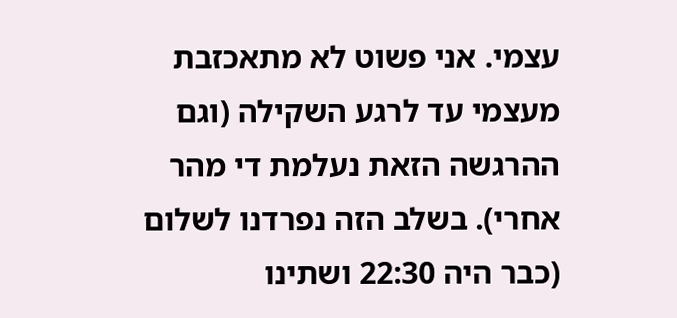עצמי. אני פשוט לא מתאכזבת מעצמי עד לרגע השקילה (וגם ההרגשה הזאת נעלמת די מהר אחרי). בשלב הזה נפרדנו לשלום (כבר היה 22:30 ושתינו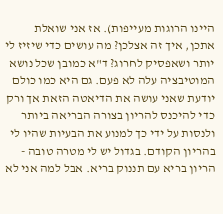היינו הרוגות מעייפות). אז אני שואלת אתכן, איך זה אצלכן? מה עושים כדי שיזיז לי יותר ושאפסיק לחרוג? ד"א כמובן שכל נושא המוטיבציה עלה לא פעם. גם היא כמו כולם יודעת שאני עושה את הדיאטה הזאת אך ורק כדי להיכנס להריון בצורה הבריאה ביותר ולנסות על ידי כך למנוע את הבעיות שהיו לי בהריון הקודם. בגדול יש לי מטרה טובה - הריון בריא עם תננוק בריא. אבל למה אני לא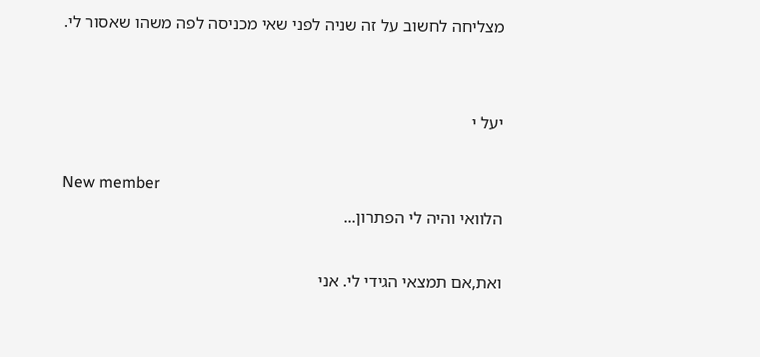מצליחה לחשוב על זה שניה לפני שאי מכניסה לפה משהו שאסור לי.


יעל י

New member
הלוואי והיה לי הפתרון...

ואת,אם תמצאי הגידי לי. אני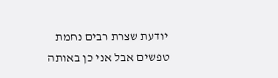יודעת שצרת רבים נחמת טפשים אבל אני כן באותה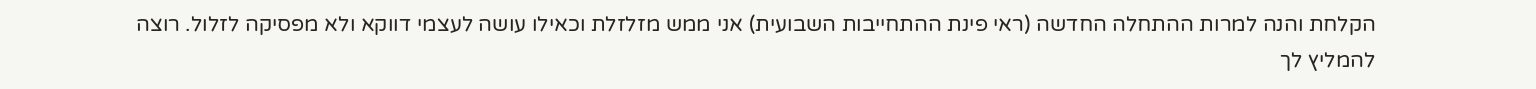הקלחת והנה למרות ההתחלה החדשה (ראי פינת ההתחייבות השבועית) אני ממש מזלזלת וכאילו עושה לעצמי דווקא ולא מפסיקה לזלול. רוצה להמליץ לך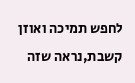לחפש תמיכה ואוזן קשבת,נראה שזה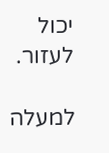יכול לעזור.

למעלה